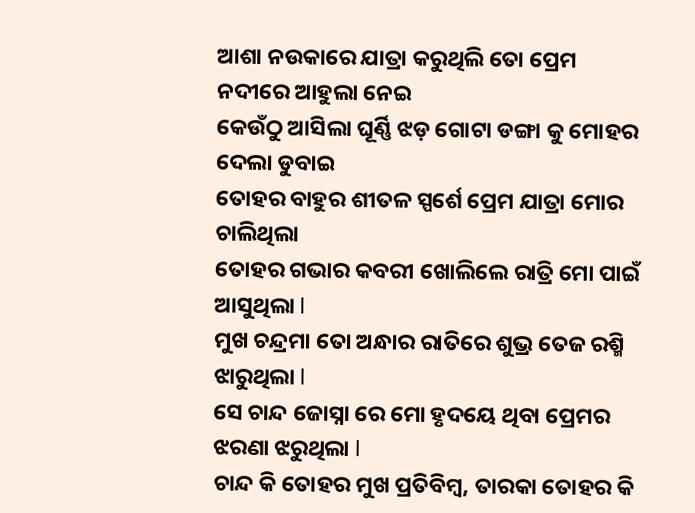ଆଶା ନଉକାରେ ଯାତ୍ରା କରୁଥିଲି ତୋ ପ୍ରେମ ନଦୀରେ ଆହୁଲା ନେଇ
କେଉଁଠୁ ଆସିଲା ଘୂର୍ଣ୍ଣି ଝଡ଼ ଗୋଟା ଡଙ୍ଗା କୁ ମୋହର ଦେଲା ଡୁବାଇ
ତୋହର ବାହୁର ଶୀତଳ ସ୍ପର୍ଶେ ପ୍ରେମ ଯାତ୍ରା ମୋର ଚାଲିଥିଲା
ତୋହର ଗଭାର କବରୀ ଖୋଲିଲେ ରାତ୍ରି ମୋ ପାଇଁ ଆସୁଥିଲା l
ମୁଖ ଚନ୍ଦ୍ରମା ତୋ ଅନ୍ଧାର ରାତିରେ ଶୁଭ୍ର ତେଜ ରଶ୍ମି ଝାରୁଥିଲା l
ସେ ଚାନ୍ଦ ଜୋସ୍ନା ରେ ମୋ ହୃଦୟେ ଥିବା ପ୍ରେମର ଝରଣା ଝରୁଥିଲା l
ଚାନ୍ଦ କି ତୋହର ମୁଖ ପ୍ରତିବିମ୍ବ, ତାରକା ତୋହର କି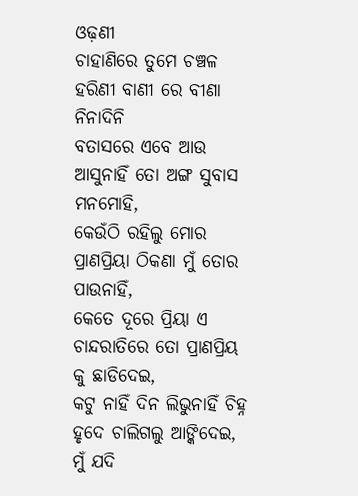ଓଢ଼ଣୀ
ଚାହାଣିରେ ତୁମେ ଚଞ୍ଚଳ ହରିଣୀ ବାଣୀ ରେ ବୀଣା ନିନାଦିନି
ବତାସରେ ଏବେ ଆଉ ଆସୁନାହିଁ ତୋ ଅଙ୍ଗ ସୁବାସ ମନମୋହି,
କେଉଁଠି ରହିଲୁ ମୋର ପ୍ରାଣପ୍ରିୟା ଠିକଣା ମୁଁ ତୋର ପାଉନାହିଁ,
କେତେ ଦୂରେ ପ୍ରିୟା ଏ ଚାନ୍ଦରାତିରେ ତୋ ପ୍ରାଣପ୍ରିୟ କୁ ଛାଡିଦେଇ,
କଟୁ ନାହିଁ ଦିନ ଲିଭୁନାହିଁ ଚିହ୍ନ ହୃଦେ ଚାଲିଗଲୁ ଆଙ୍କିଦେଇ,
ମୁଁ ଯଦି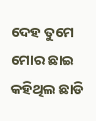ଦେହ ତୁମେ ମୋର ଛାଇ କହିଥିଲ ଛାଡି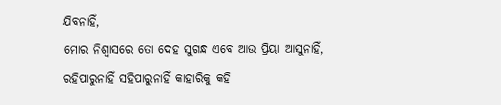ଯିବନାହିଁ,
ମୋର ନିଶ୍ଵାସରେ ତୋ ଦେହ ସୁଗନ୍ଧ ଏବେ ଆଉ ପ୍ରିୟା ଆସୁନାହିଁ,
ରହିପାରୁନାହିଁ ସହିପାରୁନାହିଁ କାହାରିକୁ କହି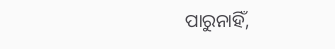ପାରୁନାହିଁ,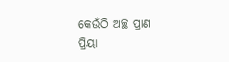କେଉଁଠି ଅଚ୍ଛ ପ୍ରାଣ ପ୍ରିୟା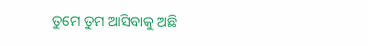ତୁମେ ତୁମ ଆସିବାକୁ ଅଛି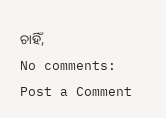ଚାହିଁ,
No comments:
Post a Comment